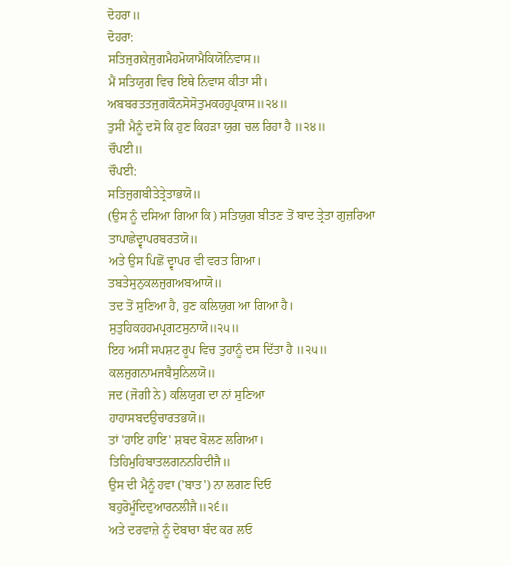ਦੋਹਰਾ॥
ਦੋਹਰਾ:
ਸਤਿਜੁਗਕੇਜੁਗਮੈਹਮੋਯਾਮੈਕਿਯੋਨਿਵਾਸ॥
ਮੈਂ ਸਤਿਯੁਗ ਵਿਚ ਇਥੇ ਨਿਵਾਸ ਕੀਤਾ ਸੀ।
ਅਬਬਰਤਤਜੁਗਕੌਨਸੋਸੋਤੁਮਕਹਹੁਪ੍ਰਕਾਸ॥੨੪॥
ਤੁਸੀਂ ਮੈਨੂੰ ਦਸੋ ਕਿ ਹੁਣ ਕਿਹੜਾ ਯੁਗ ਚਲ ਰਿਹਾ ਹੈ ॥੨੪॥
ਚੌਪਈ॥
ਚੌਪਈ:
ਸਤਿਜੁਗਬੀਤੇਤ੍ਰੇਤਾਭਯੋ॥
(ਉਸ ਨੂੰ ਦਸਿਆ ਗਿਆ ਕਿ) ਸਤਿਯੁਗ ਬੀਤਣ ਤੋਂ ਬਾਦ ਤ੍ਰੇਤਾ ਗੁਜ਼ਰਿਆ
ਤਾਪਾਛੇਦ੍ਵਾਪਰਬਰਤਯੋ॥
ਅਤੇ ਉਸ ਪਿਛੋਂ ਦ੍ਵਾਪਰ ਵੀ ਵਰਤ ਗਿਆ।
ਤਬਤੇਸੁਨੁਕਲਜੁਗਅਬਆਯੋ॥
ਤਦ ਤੋਂ ਸੁਣਿਆ ਹੈ, ਹੁਣ ਕਲਿਯੁਗ ਆ ਗਿਆ ਹੈ।
ਸੁਤੁਹਿਕਹਹਮਪ੍ਰਗਟਸੁਨਾਯੋ॥੨੫॥
ਇਹ ਅਸੀਂ ਸਪਸ਼ਟ ਰੂਪ ਵਿਚ ਤੁਹਾਨੂੰ ਦਸ ਦਿੱਤਾ ਹੈ ॥੨੫॥
ਕਲਜੁਗਨਾਮਜਬੈਸੁਨਿਲਯੋ॥
ਜਦ (ਜੋਗੀ ਨੇ) ਕਲਿਯੁਗ ਦਾ ਨਾਂ ਸੁਣਿਆ
ਹਾਹਾਸਬਦਉਚਾਰਤਭਯੋ॥
ਤਾਂ 'ਹਾਇ ਹਾਇ' ਸ਼ਬਦ ਬੋਲਣ ਲਗਿਆ।
ਤਿਹਿਮੁਹਿਬਾਤਲਗਨਨਹਿਦੀਜੈ॥
ਉਸ ਦੀ ਮੈਨੂੰ ਹਵਾ ('ਬਾਤ') ਨਾ ਲਗਣ ਦਿਓ
ਬਹੁਰੋਮੂੰਦਿਦੁਆਰਨਲੀਜੈ॥੨੬॥
ਅਤੇ ਦਰਵਾਜ਼ੇ ਨੂੰ ਦੋਬਾਰਾ ਬੰਦ ਕਰ ਲਓ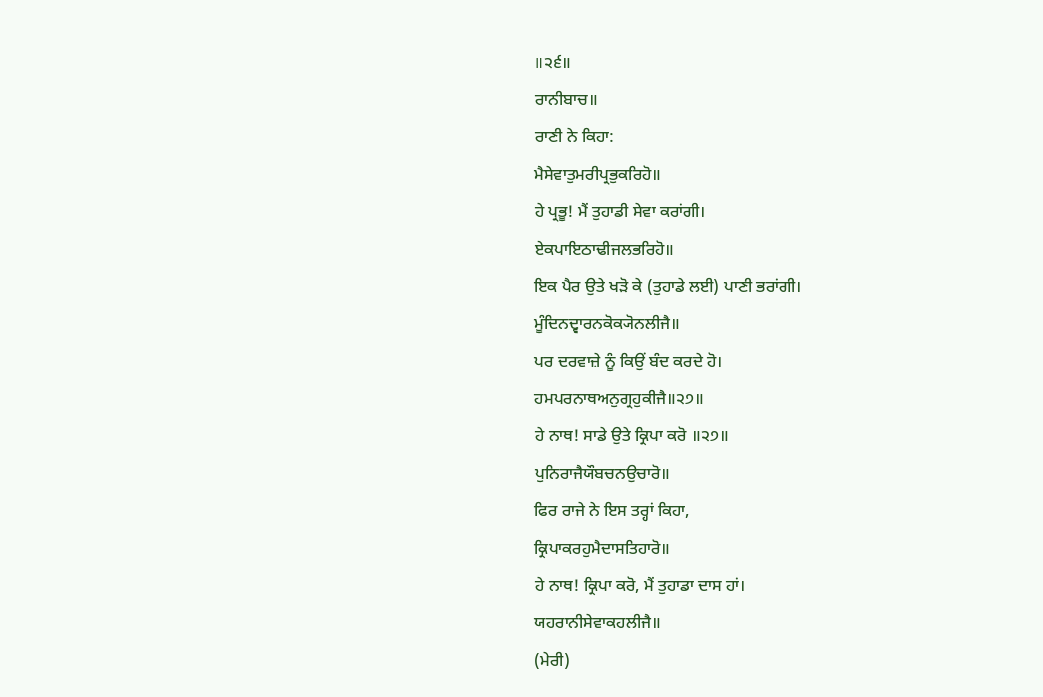॥੨੬॥
ਰਾਨੀਬਾਚ॥
ਰਾਣੀ ਨੇ ਕਿਹਾ:
ਮੈਸੇਵਾਤੁਮਰੀਪ੍ਰਭੁਕਰਿਹੋ॥
ਹੇ ਪ੍ਰਭੂ! ਮੈਂ ਤੁਹਾਡੀ ਸੇਵਾ ਕਰਾਂਗੀ।
ਏਕਪਾਇਠਾਢੀਜਲਭਰਿਹੋ॥
ਇਕ ਪੈਰ ਉਤੇ ਖੜੋ ਕੇ (ਤੁਹਾਡੇ ਲਈ) ਪਾਣੀ ਭਰਾਂਗੀ।
ਮੂੰਦਿਨਦ੍ਵਾਰਨਕੋਕ੍ਯੋਨਲੀਜੈ॥
ਪਰ ਦਰਵਾਜ਼ੇ ਨੂੰ ਕਿਉਂ ਬੰਦ ਕਰਦੇ ਹੋ।
ਹਮਪਰਨਾਥਅਨੁਗ੍ਰਹੁਕੀਜੈ॥੨੭॥
ਹੇ ਨਾਥ! ਸਾਡੇ ਉਤੇ ਕ੍ਰਿਪਾ ਕਰੋ ॥੨੭॥
ਪੁਨਿਰਾਜੈਯੌਬਚਨਉਚਾਰੋ॥
ਫਿਰ ਰਾਜੇ ਨੇ ਇਸ ਤਰ੍ਹਾਂ ਕਿਹਾ,
ਕ੍ਰਿਪਾਕਰਹੁਮੈਦਾਸਤਿਹਾਰੋ॥
ਹੇ ਨਾਥ! ਕ੍ਰਿਪਾ ਕਰੋ, ਮੈਂ ਤੁਹਾਡਾ ਦਾਸ ਹਾਂ।
ਯਹਰਾਨੀਸੇਵਾਕਹਲੀਜੈ॥
(ਮੇਰੀ)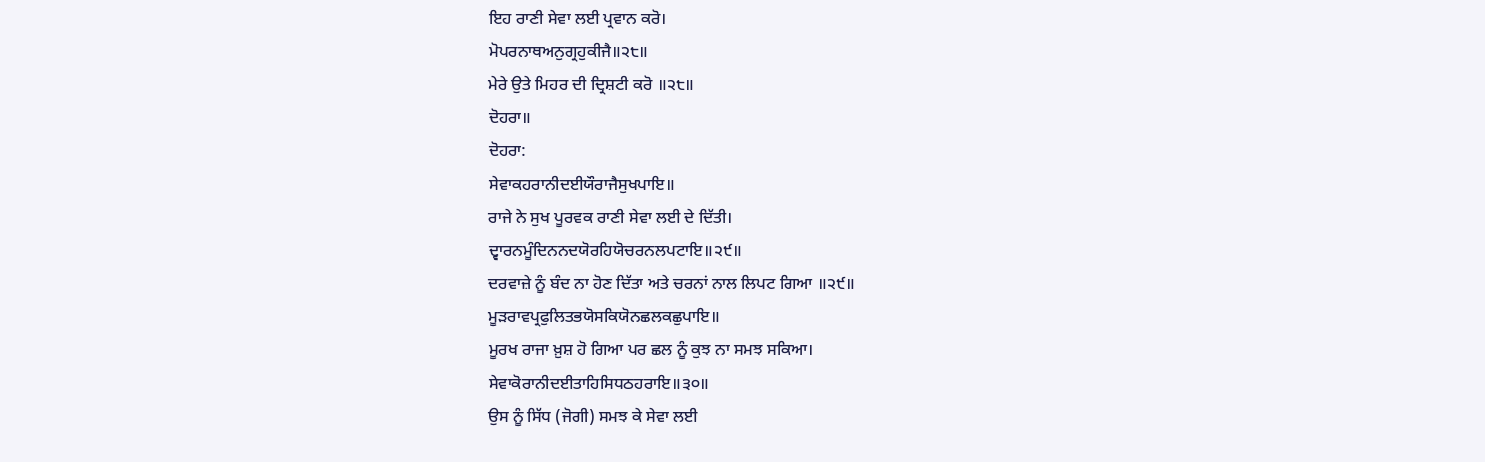ਇਹ ਰਾਣੀ ਸੇਵਾ ਲਈ ਪ੍ਰਵਾਨ ਕਰੋ।
ਮੋਪਰਨਾਥਅਨੁਗ੍ਰਹੁਕੀਜੈ॥੨੮॥
ਮੇਰੇ ਉਤੇ ਮਿਹਰ ਦੀ ਦ੍ਰਿਸ਼ਟੀ ਕਰੋ ॥੨੮॥
ਦੋਹਰਾ॥
ਦੋਹਰਾ:
ਸੇਵਾਕਹਰਾਨੀਦਈਯੌਰਾਜੈਸੁਖਪਾਇ॥
ਰਾਜੇ ਨੇ ਸੁਖ ਪੂਰਵਕ ਰਾਣੀ ਸੇਵਾ ਲਈ ਦੇ ਦਿੱਤੀ।
ਦ੍ਵਾਰਨਮੂੰਦਿਨਨਦਯੋਰਹਿਯੋਚਰਨਲਪਟਾਇ॥੨੯॥
ਦਰਵਾਜ਼ੇ ਨੂੰ ਬੰਦ ਨਾ ਹੋਣ ਦਿੱਤਾ ਅਤੇ ਚਰਨਾਂ ਨਾਲ ਲਿਪਟ ਗਿਆ ॥੨੯॥
ਮੂੜਰਾਵਪ੍ਰਫੁਲਿਤਭਯੋਸਕਿਯੋਨਛਲਕਛੁਪਾਇ॥
ਮੂਰਖ ਰਾਜਾ ਖ਼ੁਸ਼ ਹੋ ਗਿਆ ਪਰ ਛਲ ਨੂੰ ਕੁਝ ਨਾ ਸਮਝ ਸਕਿਆ।
ਸੇਵਾਕੋਰਾਨੀਦਈਤਾਹਿਸਿਧਠਹਰਾਇ॥੩੦॥
ਉਸ ਨੂੰ ਸਿੱਧ (ਜੋਗੀ) ਸਮਝ ਕੇ ਸੇਵਾ ਲਈ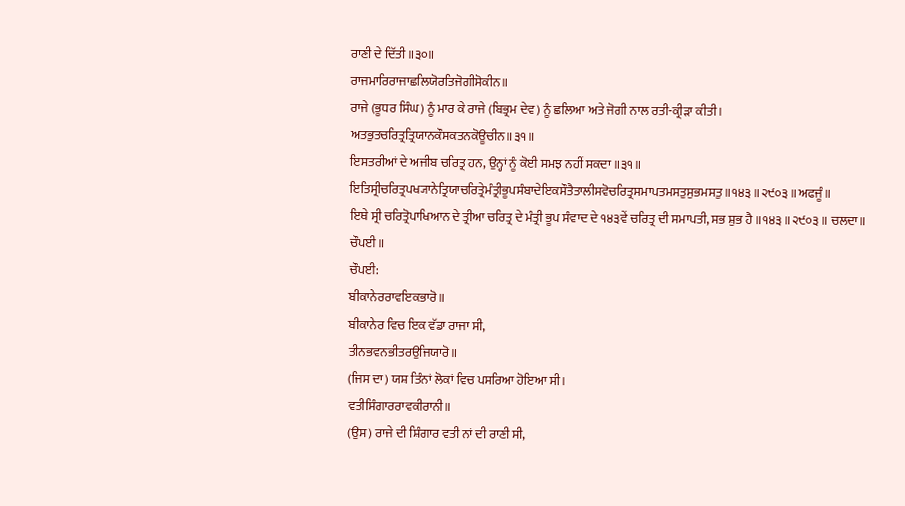ਰਾਣੀ ਦੇ ਦਿੱਤੀ ॥੩੦॥
ਰਾਜਮਾਰਿਰਾਜਾਛਲਿਯੋਰਤਿਜੋਗੀਸੋਕੀਨ॥
ਰਾਜੇ (ਭੂਧਰ ਸਿੰਘ) ਨੂੰ ਮਾਰ ਕੇ ਰਾਜੇ (ਬਿਭ੍ਰਮ ਦੇਵ) ਨੂੰ ਛਲਿਆ ਅਤੇ ਜੋਗੀ ਨਾਲ ਰਤੀ-ਕ੍ਰੀੜਾ ਕੀਤੀ।
ਅਤਭੁਤਚਰਿਤ੍ਰਤ੍ਰਿਯਾਨਕੌਸਕਤਨਕੋਊਚੀਨ॥੩੧॥
ਇਸਤਰੀਆਂ ਦੇ ਅਜੀਬ ਚਰਿਤ੍ਰ ਹਨ, ਉਨ੍ਹਾਂ ਨੂੰ ਕੋਈ ਸਮਝ ਨਹੀਂ ਸਕਦਾ ॥੩੧॥
ਇਤਿਸ੍ਰੀਚਰਿਤ੍ਰਪਖ੍ਯਾਨੇਤ੍ਰਿਯਾਚਰਿਤ੍ਰੇਮੰਤ੍ਰੀਭੂਪਸੰਬਾਦੇਇਕਸੌਤੈਤਾਲੀਸਵੋਚਰਿਤ੍ਰਸਮਾਪਤਮਸਤੁਸੁਭਮਸਤੁ॥੧੪੩॥੨੯੦੩॥ਅਫਜੂੰ॥
ਇਥੇ ਸ੍ਰੀ ਚਰਿਤ੍ਰੋਪਾਖਿਆਨ ਦੇ ਤ੍ਰੀਆ ਚਰਿਤ੍ਰ ਦੇ ਮੰਤ੍ਰੀ ਭੂਪ ਸੰਵਾਦ ਦੇ ੧੪੩ਵੇਂ ਚਰਿਤ੍ਰ ਦੀ ਸਮਾਪਤੀ, ਸਭ ਸ਼ੁਭ ਹੈ ॥੧੪੩॥੨੯੦੩॥ ਚਲਦਾ॥
ਚੌਪਈ॥
ਚੌਪਈ:
ਬੀਕਾਨੇਰਰਾਵਇਕਭਾਰੋ॥
ਬੀਕਾਨੇਰ ਵਿਚ ਇਕ ਵੱਡਾ ਰਾਜਾ ਸੀ,
ਤੀਨਭਵਨਭੀਤਰਉਜਿਯਾਰੋ॥
(ਜਿਸ ਦਾ) ਯਸ਼ ਤਿੰਨਾਂ ਲੋਕਾਂ ਵਿਚ ਪਸਰਿਆ ਹੋਇਆ ਸੀ।
ਵਤੀਸਿੰਗਾਰਰਾਵਕੀਰਾਨੀ॥
(ਉਸ) ਰਾਜੇ ਦੀ ਸ਼ਿੰਗਾਰ ਵਤੀ ਨਾਂ ਦੀ ਰਾਣੀ ਸੀ,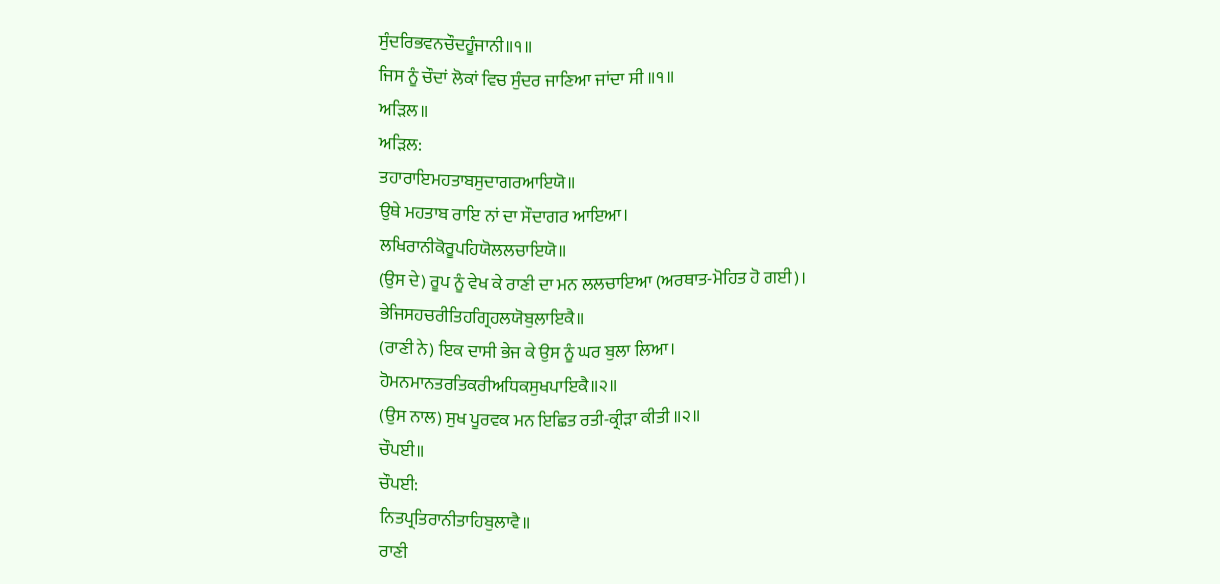ਸੁੰਦਰਿਭਵਨਚੌਦਹੂੰਜਾਨੀ॥੧॥
ਜਿਸ ਨੂੰ ਚੌਦਾਂ ਲੋਕਾਂ ਵਿਚ ਸੁੰਦਰ ਜਾਣਿਆ ਜਾਂਦਾ ਸੀ ॥੧॥
ਅੜਿਲ॥
ਅੜਿਲ:
ਤਹਾਰਾਇਮਹਤਾਬਸੁਦਾਗਰਆਇਯੋ॥
ਉਥੇ ਮਹਤਾਬ ਰਾਇ ਨਾਂ ਦਾ ਸੌਦਾਗਰ ਆਇਆ।
ਲਖਿਰਾਨੀਕੋਰੂਪਹਿਯੋਲਲਚਾਇਯੋ॥
(ਉਸ ਦੇ) ਰੂਪ ਨੂੰ ਵੇਖ ਕੇ ਰਾਣੀ ਦਾ ਮਨ ਲਲਚਾਇਆ (ਅਰਥਾਤ-ਮੋਹਿਤ ਹੋ ਗਈ)।
ਭੇਜਿਸਹਚਰੀਤਿਹਗ੍ਰਿਹਲਯੋਬੁਲਾਇਕੈ॥
(ਰਾਣੀ ਨੇ) ਇਕ ਦਾਸੀ ਭੇਜ ਕੇ ਉਸ ਨੂੰ ਘਰ ਬੁਲਾ ਲਿਆ।
ਹੋਮਨਮਾਨਤਰਤਿਕਰੀਅਧਿਕਸੁਖਪਾਇਕੈ॥੨॥
(ਉਸ ਨਾਲ) ਸੁਖ ਪੂਰਵਕ ਮਨ ਇਛਿਤ ਰਤੀ-ਕ੍ਰੀੜਾ ਕੀਤੀ ॥੨॥
ਚੌਪਈ॥
ਚੌਪਈ:
ਨਿਤਪ੍ਰਤਿਰਾਨੀਤਾਹਿਬੁਲਾਵੈ॥
ਰਾਣੀ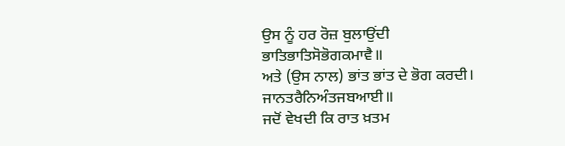ਉਸ ਨੂੰ ਹਰ ਰੋਜ਼ ਬੁਲਾਉਂਦੀ
ਭਾਤਿਭਾਤਿਸੋਭੋਗਕਮਾਵੈ॥
ਅਤੇ (ਉਸ ਨਾਲ) ਭਾਂਤ ਭਾਂਤ ਦੇ ਭੋਗ ਕਰਦੀ।
ਜਾਨਤਰੈਨਿਅੰਤਜਬਆਈ॥
ਜਦੋਂ ਵੇਖਦੀ ਕਿ ਰਾਤ ਖ਼ਤਮ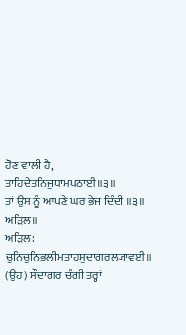ਹੋਣ ਵਾਲੀ ਹੈ,
ਤਾਹਿਦੇਤਨਿਜੁਧਾਮਪਠਾਈ॥੩॥
ਤਾਂ ਉਸ ਨੂੰ ਆਪਣੇ ਘਰ ਭੇਜ ਦਿੰਦੀ ॥੩॥
ਅੜਿਲ॥
ਅੜਿਲ:
ਚੁਨਿਚੁਨਿਭਲੀਮਤਾਹਸੁਦਾਗਰਲ੍ਯਾਵਈ॥
(ਉਹ) ਸੌਦਾਗਰ ਚੰਗੀ ਤਰ੍ਹਾਂ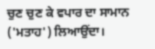ਚੁਣ ਚੁਣ ਕੇ ਵਪਾਰ ਦਾ ਸਾਮਾਨ ('ਮਤਾਹ') ਲਿਆਉਂਦਾ।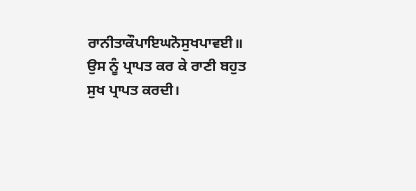ਰਾਨੀਤਾਕੌਪਾਇਘਨੋਸੁਖਪਾਵਈ॥
ਉਸ ਨੂੰ ਪ੍ਰਾਪਤ ਕਰ ਕੇ ਰਾਣੀ ਬਹੁਤ ਸੁਖ ਪ੍ਰਾਪਤ ਕਰਦੀ।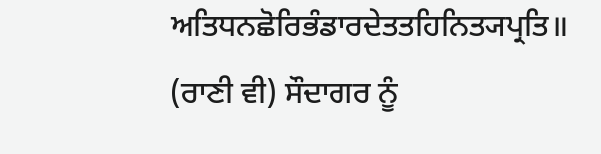ਅਤਿਧਨਛੋਰਿਭੰਡਾਰਦੇਤਤਹਿਨਿਤ੍ਯਪ੍ਰਤਿ॥
(ਰਾਣੀ ਵੀ) ਸੌਦਾਗਰ ਨੂੰ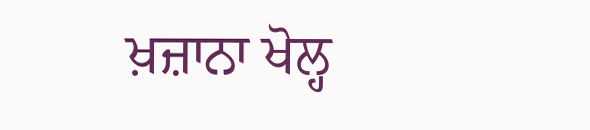ਖ਼ਜ਼ਾਨਾ ਖੋਲ੍ਹ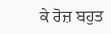ਕੇ ਰੋਜ਼ ਬਹੁਤ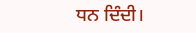ਧਨ ਦਿੰਦੀ।